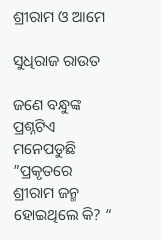ଶ୍ରୀରାମ ଓ ଆମେ

ସୁଧିରାଜ ରାଉତ

ଜଣେ ବନ୍ଧୁଙ୍କ ପ୍ରଶ୍ନଟିଏ ମନେପଡୁଛି ”ପ୍ରକୃତରେ ଶ୍ରୀରାମ ଜନ୍ମ ହୋଇଥିଲେ କି? “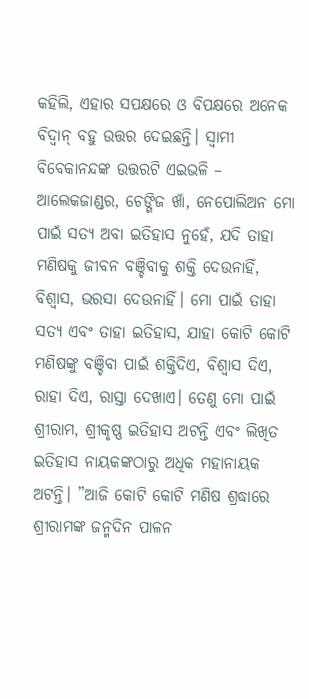କହିଲି, ଏହାର ସପକ୍ଷରେ ଓ ବିପକ୍ଷରେ ଅନେକ ବିଦ୍ବାନ୍‌ ବହୁ ଉତ୍ତର ଦେଇଛନ୍ତି। ସ୍ବାମୀ ବିବେକାନନ୍ଦଙ୍କ ଉତ୍ତରଟି ଏଇଭଳି – ଆଲେକଜାଣ୍ଡର, ଚେଙ୍ଗିଜ ଖାଁ, ନେପୋଲିଅନ ମୋ ପାଇଁ ସତ୍ୟ ଅବା ଇତିହାସ ନୁହେଁ, ଯଦି ତାହା ମଣିଷକୁ ଜୀବନ ବଞ୍ଚିବାକୁ ଶକ୍ତି ଦେଉନାହିଁ, ବିଶ୍ୱାସ, ଭରସା ଦେଉନାହିଁ। ମୋ ପାଇଁ ତାହା ସତ୍ୟ ଏବଂ ତାହା ଇତିହାସ, ଯାହା କୋଟି କୋଟି ମଣିଷଙ୍କୁ ବଞ୍ଚିବା ପାଇଁ ଶକ୍ତିଦିଏ, ବିଶ୍ୱାସ ଦିଏ, ରାହା ଦିଏ, ରାସ୍ତା ଦେଖାଏ। ତେଣୁ ମୋ ପାଇଁ ଶ୍ରୀରାମ, ଶ୍ରୀକୃଷ୍ଣ ଇତିହାସ ଅଟନ୍ତି ଏବଂ ଲିଖିତ ଇତିହାସ ନାୟକଙ୍କଠାରୁ ଅଧିକ ମହାନାୟକ ଅଟନ୍ତି। ”ଆଜି କୋଟି କୋଟି ମଣିଷ ଶ୍ରଦ୍ଧାରେ ଶ୍ରୀରାମଙ୍କ ଜନ୍ମଦିନ ପାଳନ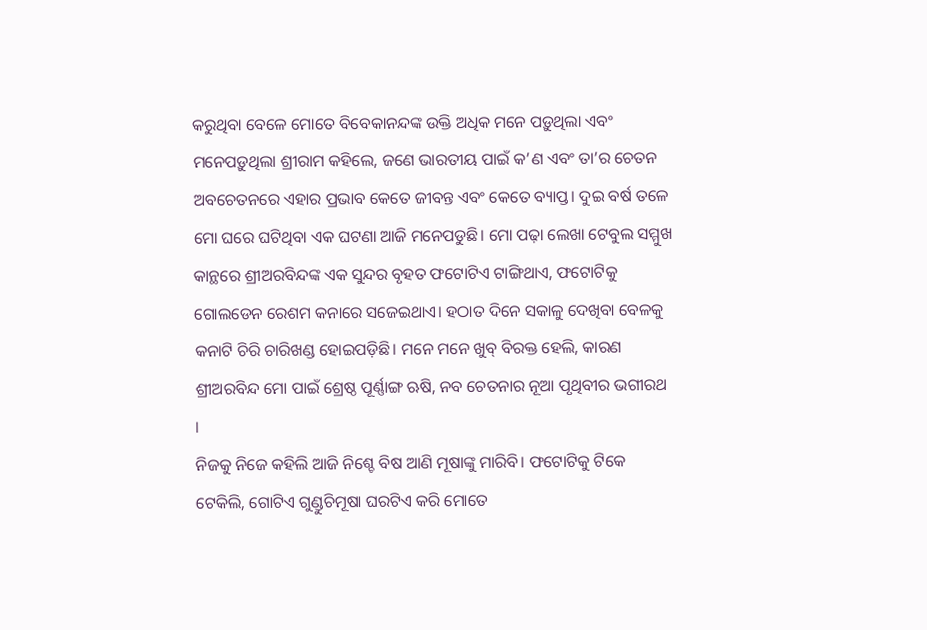କରୁଥିବା ବେଳେ ମୋତେ ବିବେକାନନ୍ଦଙ୍କ ଉକ୍ତି ଅଧିକ ମନେ ପଡ଼ୁଥିଲା ଏବଂ ମନେପଡ଼ୁଥିଲା ଶ୍ରୀରାମ କହିଲେ, ଜଣେ ଭାରତୀୟ ପାଇଁ କ’ଣ ଏବଂ ତା’ର ଚେତନ ଅବଚେତନରେ ଏହାର ପ୍ରଭାବ କେତେ ଜୀବନ୍ତ ଏବଂ କେତେ ବ୍ୟାପ୍ତ। ଦୁଇ ବର୍ଷ ତଳେ ମୋ ଘରେ ଘଟିଥିବା ଏକ ଘଟଣା ଆଜି ମନେପଡୁଛି। ମୋ ପଢ଼ା ଲେଖା ଟେବୁଲ ସମ୍ମୁଖ କାନ୍ଥରେ ଶ୍ରୀଅରବିନ୍ଦଙ୍କ ଏକ ସୁନ୍ଦର ବୃହତ ଫଟୋଟିଏ ଟାଙ୍ଗିଥାଏ, ଫଟୋଟିକୁ ଗୋଲଡେନ ରେଶମ କନାରେ ସଜେଇଥାଏ। ହଠାତ ଦିନେ ସକାଳୁ ଦେଖିବା ବେଳକୁ କନାଟି ଚିରି ଚାରିଖଣ୍ଡ ହୋଇପଡ଼ିଛି। ମନେ ମନେ ଖୁବ୍‌ ବିରକ୍ତ ହେଲି, କାରଣ ଶ୍ରୀଅରବିନ୍ଦ ମୋ ପାଇଁ ଶ୍ରେଷ୍ଠ ପୂର୍ଣ୍ଣାଙ୍ଗ ଋଷି, ନବ ଚେତନାର ନୂଆ ପୃଥିବୀର ଭଗୀରଥ ।
ନିଜକୁ ନିଜେ କହିଲି ଆଜି ନିଶ୍ଚେ ବିଷ ଆଣି ମୂଷାଙ୍କୁ ମାରିବି। ଫଟୋଟିକୁ ଟିକେ ଟେକିଲି, ଗୋଟିଏ ଗୁଣ୍ଡୁଚିମୂଷା ଘରଟିଏ କରି ମୋତେ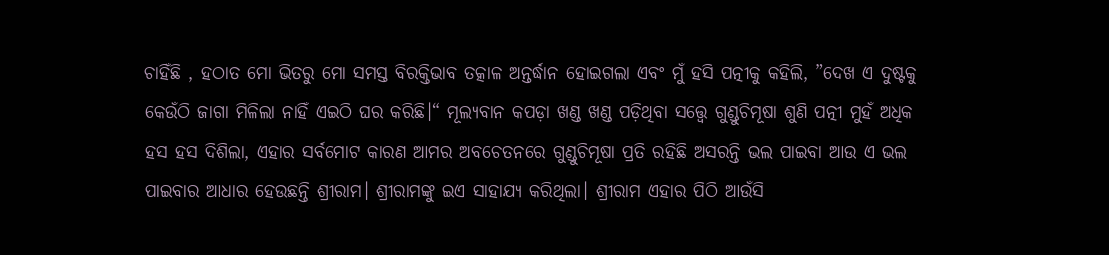ଚାହିଁଛି , ହଠାତ ମୋ ଭିତରୁ ମୋ ସମସ୍ତ ବିରକ୍ତିଭାବ ତତ୍କାଳ ଅନ୍ତର୍ଦ୍ଧାନ ହୋଇଗଲା ଏବଂ ମୁଁ ହସି ପତ୍ନୀକୁ କହିଲି, ”ଦେଖ ଏ ଦୁଷ୍ଟକୁ କେଉଁଠି ଜାଗା ମିଳିଲା ନାହିଁ ଏଇଠି ଘର କରିଛି।“ ମୂଲ୍ୟବାନ କପଡ଼ା ଖଣ୍ଡ ଖଣ୍ଡ ପଡ଼ିଥିବା ସତ୍ତ୍ୱେ ଗୁଣ୍ଡୁଚିମୂଷା ଶୁଣି ପତ୍ନୀ ମୁହଁ ଅଧିକ ହସ ହସ ଦିଶିଲା, ଏହାର ସର୍ବମୋଟ କାରଣ ଆମର ଅବଚେତନରେ ଗୁଣ୍ଡୁଚିମୂଷା ପ୍ରତି ରହିଛି ଅସରନ୍ତି ଭଲ ପାଇବା ଆଉ ଏ ଭଲ ପାଇବାର ଆଧାର ହେଉଛନ୍ତି ଶ୍ରୀରାମ। ଶ୍ରୀରାମଙ୍କୁ ଇଏ ସାହାଯ୍ୟ କରିଥିଲା। ଶ୍ରୀରାମ ଏହାର ପିଠି ଆଉଁସି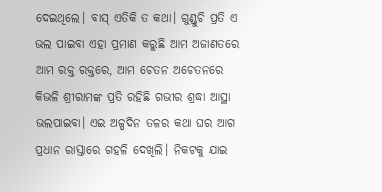ଦେଇଥିଲେ। ବାସ୍‌ ଏତିକି ତ କଥା। ଗୁଣ୍ଡୁଚି ପ୍ରତି ଏ ଭଲ ପାଇବା ଏହା ପ୍ରମାଣ କରୁଛି ଆମ ଅଜାଣତରେ ଆମ ରକ୍ତ ରକ୍ତରେ, ଆମ ଚେତନ ଅଚେତନରେ କିଭଳି ଶ୍ରୀରାମଙ୍କ ପ୍ରତି ରହିଛି ଗଭୀର ଶ୍ରଦ୍ଧା ଆସ୍ଥା ଭଲପାଇବା। ଏଇ ଅଳ୍ପଦିନ ତଳର କଥା ଘର ଆଗ ପ୍ରଧାନ ରାସ୍ତାରେ ଗହଳି ଦେଖିଲି। ନିକଟକୁ ଯାଇ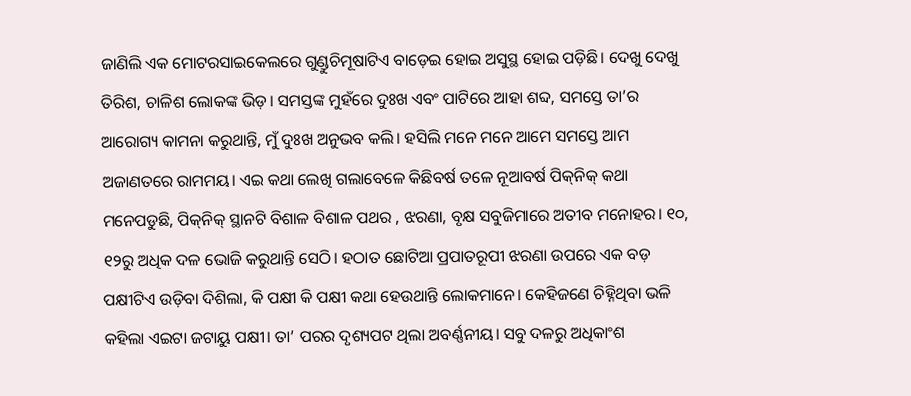ଜାଣିଲି ଏକ ମୋଟରସାଇକେଲରେ ଗୁଣ୍ଡୁଚିମୂଷାଟିଏ ବାଡ଼େଇ ହୋଇ ଅସୁସ୍ଥ ହୋଇ ପଡ଼ିଛି। ଦେଖୁ ଦେଖୁ ତିରିଶ, ଚାଳିଶ ଲୋକଙ୍କ ଭିଡ଼। ସମସ୍ତଙ୍କ ମୁହଁରେ ଦୁଃଖ ଏବଂ ପାଟିରେ ଆହା ଶବ୍ଦ, ସମସ୍ତେ ତା’ର ଆରୋଗ୍ୟ କାମନା କରୁଥାନ୍ତି, ମୁଁ ଦୁଃଖ ଅନୁଭବ କଲି। ହସିଲି ମନେ ମନେ ଆମେ ସମସ୍ତେ ଆମ ଅଜାଣତରେ ରାମମୟ। ଏଇ କଥା ଲେଖି ଗଲାବେଳେ କିଛିବର୍ଷ ତଳେ ନୂଆବର୍ଷ ପିକ୍‌ନିକ୍‌ କଥା ମନେପଡୁଛି, ପିକ୍‌ନିକ୍‌ ସ୍ଥାନଟି ବିଶାଳ ବିଶାଳ ପଥର , ଝରଣା, ବୃକ୍ଷ ସବୁଜିମାରେ ଅତୀବ ମନୋହର। ୧୦, ୧୨ରୁ ଅଧିକ ଦଳ ଭୋଜି କରୁଥାନ୍ତି ସେଠି। ହଠାତ ଛୋଟିଆ ପ୍ରପାତରୂପୀ ଝରଣା ଉପରେ ଏକ ବଡ଼ ପକ୍ଷୀଟିଏ ଉଡ଼ିବା ଦିଶିଲା, କି ପକ୍ଷୀ କି ପକ୍ଷୀ କଥା ହେଉଥାନ୍ତି ଲୋକମାନେ। କେହିଜଣେ ଚିହ୍ନିଥିବା ଭଳି କହିଲା ଏଇଟା ଜଟାୟୁ ପକ୍ଷୀ। ତା’ ପରର ଦୃଶ୍ୟପଟ ଥିଲା ଅବର୍ଣ୍ଣନୀୟ। ସବୁ ଦଳରୁ ଅଧିକାଂଶ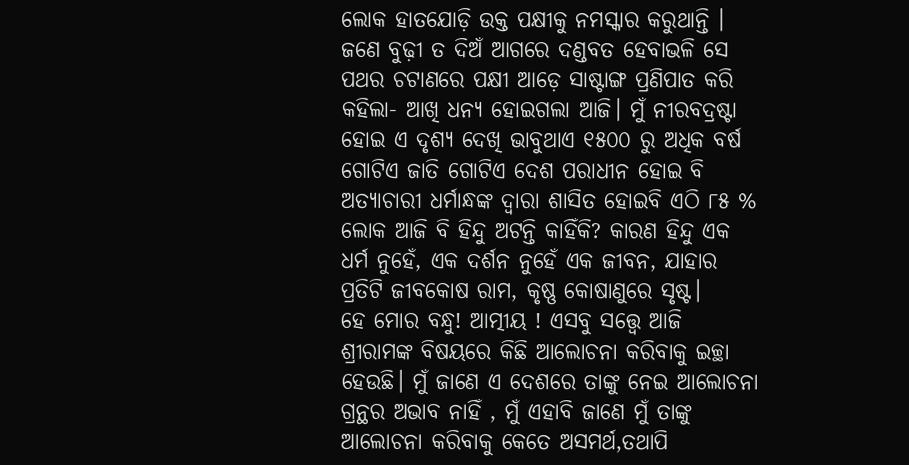ଲୋକ ହାତଯୋଡ଼ି ଉକ୍ତ ପକ୍ଷୀକୁ ନମସ୍କାର କରୁଥାନ୍ତି ।
ଜଣେ ବୁଢ଼ୀ ତ ଦିଅଁ ଆଗରେ ଦଣ୍ଡବତ ହେବାଭଳି ସେ ପଥର ଚଟାଣରେ ପକ୍ଷୀ ଆଡ଼େ ସାଷ୍ଟାଙ୍ଗ ପ୍ରଣିପାତ କରି କହିଲା- ଆଖି ଧନ୍ୟ ହୋଇଗଲା ଆଜି। ମୁଁ ନୀରବଦ୍ରଷ୍ଟା ହୋଇ ଏ ଦୃଶ୍ୟ ଦେଖି ଭାବୁଥାଏ ୧୫୦୦ ରୁ ଅଧିକ ବର୍ଷ ଗୋଟିଏ ଜାତି ଗୋଟିଏ ଦେଶ ପରାଧୀନ ହୋଇ ବି ଅତ୍ୟାଚାରୀ ଧର୍ମାନ୍ଧଙ୍କ ଦ୍ୱାରା ଶାସିତ ହୋଇବି ଏଠି ୮୫ % ଲୋକ ଆଜି ବି ହିନ୍ଦୁ ଅଟନ୍ତି କାହିଁକି? କାରଣ ହିନ୍ଦୁ ଏକ ଧର୍ମ ନୁହେଁ, ଏକ ଦର୍ଶନ ନୁହେଁ ଏକ ଜୀବନ, ଯାହାର ପ୍ରତିଟି ଜୀବକୋଷ ରାମ, କୃଷ୍ଣ କୋଷାଣୁରେ ସୃଷ୍ଟ।
ହେ ମୋର ବନ୍ଧୁ! ଆତ୍ମୀୟ ! ଏସବୁ ସତ୍ତ୍ୱେ ଆଜି ଶ୍ରୀରାମଙ୍କ ବିଷୟରେ କିଛି ଆଲୋଚନା କରିବାକୁ ଇଚ୍ଛା ହେଉଛି। ମୁଁ ଜାଣେ ଏ ଦେଶରେ ତାଙ୍କୁ ନେଇ ଆଲୋଚନା ଗ୍ରନ୍ଥର ଅଭାବ ନାହିଁ , ମୁଁ ଏହାବି ଜାଣେ ମୁଁ ତାଙ୍କୁ ଆଲୋଚନା କରିବାକୁ କେତେ ଅସମର୍ଥ,ତଥାପି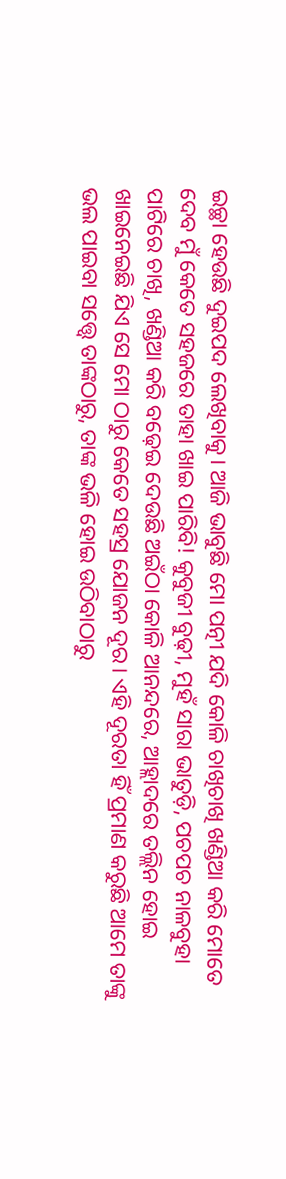ଇଚ୍ଛା ହେଉଛି ଦୁଇପଦ ଲେଖିବାକୁ। ଆଜି ଭାବୁଛି ମୋ ପତ୍ନୀ ଯଦି କୋଳି ଚାଖିଚାଖି ଖଣ୍ଡିଆ କରି ମୋତେ ଦେବ ମୁଁ କେତେ ସହଜରେ ତାହା ଖାଇ ପାରିବି! କୁବୁଜୀ ବୁଢ଼ୀ, ମୁହଁ ସାରା ଭାତୁଡ଼ି, ପଚପଚ ନାଳବୁହା ପାଟିରେ ଚାଖି, ଖଣ୍ଡିଆ କରି ବଢ଼େଇ ଦେଉଛି ଅଇଁଠା କୋଳି ଆନନ୍ଦରେ, ଆହ୍ଲାଦରେ ତଲ୍ଲିନ ହୋଇ ଖାଇନେଇଛି ଯିଏ ସେ ମୋ ଠାରୁ କେତେ ସହସ୍ର ଯୋଜନ ଦୂର। ଏହି ଦୂରତା ହିଁ ପ୍ରମାଣ କରୁଛି ଆମେ ତାଙ୍କୁ ଭଲ ପାଇବା ସତ୍ତ୍ୱେ ତାଙ୍କଠାରୁ, ତାଙ୍କ ଭଳି ହୋଇ ଉଠିବାଠାରୁ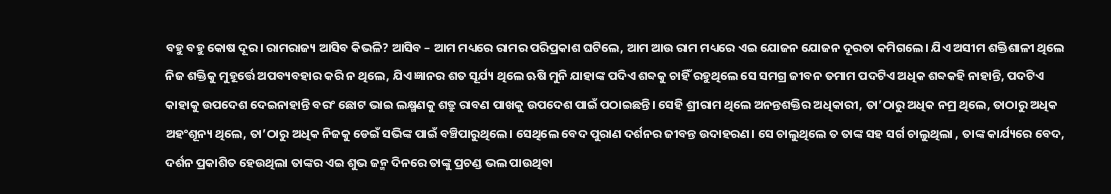ବହୁ ବହୁ କୋଷ ଦୂର। ରାମରାଜ୍ୟ ଆସିବ କିଭଳି? ଆସିବ – ଆମ ମଧ୍ୟରେ ରାମର ପରିପ୍ରକାଶ ଘଟିଲେ, ଆମ ଆଉ ରାମ ମଧ୍ୟରେ ଏଇ ଯୋଜନ ଯୋଜନ ଦୂରତା କମିଗଲେ। ଯିଏ ଅସୀମ ଶକ୍ତିଶାଳୀ ଥିଲେ ନିଜ ଶକ୍ତିକୁ ମୁହୂର୍ତ୍ତେ ଅପବ୍ୟବହାର କରି ନ ଥିଲେ, ଯିଏ ଜ୍ଞାନର ଶତ ସୂର୍ଯ୍ୟ ଥିଲେ ଋଷି ମୁନି ଯାହାଙ୍କ ପଦିଏ ଶବ୍ଦକୁ ଚାହିଁ ରହୁଥିଲେ ସେ ସମଗ୍ର ଜୀବନ ତମାମ ପଦଟିଏ ଅଧିକ ଶବ୍ଦକହି ନାହାନ୍ତି, ପଦଟିଏ କାହାକୁ ଉପଦେଶ ଦେଇନାହାନ୍ତି ବରଂ ଛୋଟ ଭାଇ ଲକ୍ଷ୍ମଣକୁ ଶତ୍ରୁ ରାବଣ ପାଖକୁ ଉପଦେଶ ପାଇଁ ପଠାଇଛନ୍ତି। ସେହି ଶ୍ରୀରାମ ଥିଲେ ଅନନ୍ତଶକ୍ତିର ଅଧିକାରୀ, ତା’ଠାରୁ ଅଧିକ ନମ୍ର ଥିଲେ, ତାଠାରୁ ଅଧିକ ଅହଂଶୂନ୍ୟ ଥିଲେ, ତା’ଠାରୁ ଅଧିକ ନିଜକୁ ଡେଇଁ ସଭିଙ୍କ ପାଇଁ ବଞ୍ଚିପାରୁଥିଲେ। ସେଥିଲେ ବେଦ ପୁରାଣ ଦର୍ଶନର ଜୀବନ୍ତ ଉଦାହରଣ। ସେ ଚାଲୁଥିଲେ ତ ତାଙ୍କ ସହ ସର୍ଗ ଚାଲୁଥିଲା , ତାଙ୍କ କାର୍ଯ୍ୟରେ ବେଦ, ଦର୍ଶନ ପ୍ରକାଶିତ ହେଉଥିଲା ତାଙ୍କର ଏଇ ଶୁଭ ଜନ୍ମ ଦିନରେ ତାଙ୍କୁ ପ୍ରଚଣ୍ଡ ଭଲ ପାଉଥିବା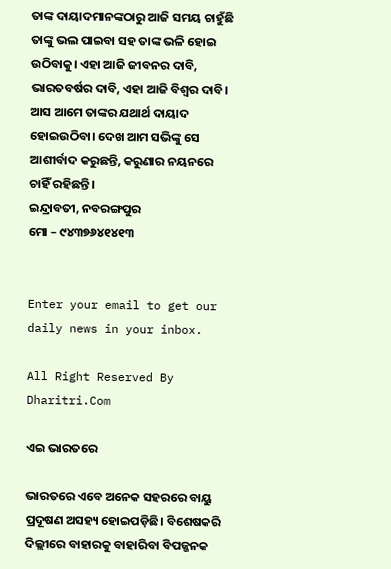ତାଙ୍କ ଦାୟାଦମାନଙ୍କଠାରୁ ଆଜି ସମୟ ଚାହୁଁଛି ତାଙ୍କୁ ଭଲ ପାଇବା ସହ ତାଙ୍କ ଭଳି ହୋଇ ଉଠିବାକୁ। ଏହା ଆଜି ଜୀବନର ଦାବି, ଭାରତବର୍ଷର ଦାବି, ଏହା ଆଜି ବିଶ୍ୱର ଦାବି। ଆସ ଆମେ ତାଙ୍କର ଯଥାର୍ଥ ଦାୟାଦ ହୋଇଉଠିବା। ଦେଖ ଆମ ସଭିଙ୍କୁ ସେ ଆଶୀର୍ବାଦ କରୁଛନ୍ତି, କରୁଣାର ନୟନରେ ଚାହିଁ ରହିଛନ୍ତି।
ଇନ୍ଦ୍ରାବତୀ, ନବରଙ୍ଗପୁର
ମୋ – ୯୪୩୭୬୪୧୪୧୩


Enter your email to get our daily news in your inbox.

All Right Reserved By Dharitri.Com

ଏଇ ଭାରତରେ

ଭାରତରେ ଏବେ ଅନେକ ସହରରେ ବାୟୁ ପ୍ରଦୂଷଣ ଅସହ୍ୟ ହୋଇପଡ଼ିଛି। ବିଶେଷକରି ଦିଲ୍ଲୀରେ ବାହାରକୁ ବାହାରିବା ବିପଜ୍ଜନକ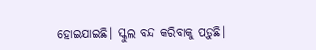ହୋଇଯାଇଛି। ସ୍କୁଲ ବନ୍ଦ କରିବାକୁ ପଡ଼ୁଛି।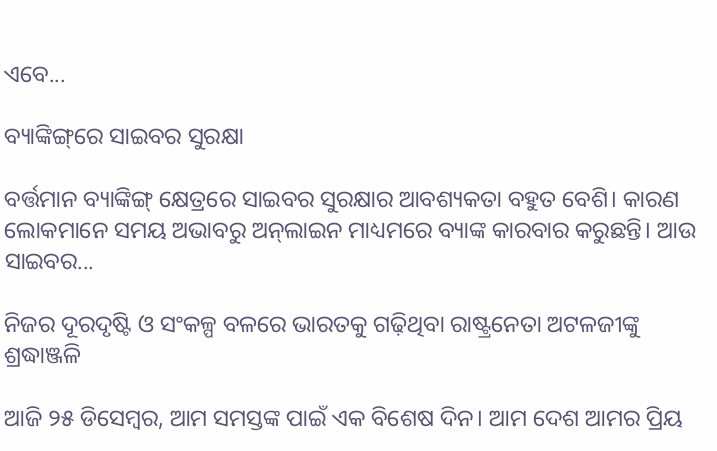ଏବେ...

ବ୍ୟାଙ୍କିଙ୍ଗ୍‌ରେ ସାଇବର ସୁରକ୍ଷା

ବର୍ତ୍ତମାନ ବ୍ୟାଙ୍କିଙ୍ଗ୍‌ କ୍ଷେତ୍ରରେ ସାଇବର ସୁରକ୍ଷାର ଆବଶ୍ୟକତା ବହୁତ ବେଶି। କାରଣ ଲୋକମାନେ ସମୟ ଅଭାବରୁ ଅନ୍‌ଲାଇନ ମାଧ୍ୟମରେ ବ୍ୟାଙ୍କ କାରବାର କରୁଛନ୍ତି। ଆଉ ସାଇବର...

ନିଜର ଦୂରଦୃଷ୍ଟି ଓ ସଂକଳ୍ପ ବଳରେ ଭାରତକୁ ଗଢ଼ିଥିବା ରାଷ୍ଟ୍ରନେତା ଅଟଳଜୀଙ୍କୁ ଶ୍ରଦ୍ଧାଞ୍ଜଳି

ଆଜି ୨୫ ଡିସେମ୍ବର, ଆମ ସମସ୍ତଙ୍କ ପାଇଁ ଏକ ବିଶେଷ ଦିନ। ଆମ ଦେଶ ଆମର ପ୍ରିୟ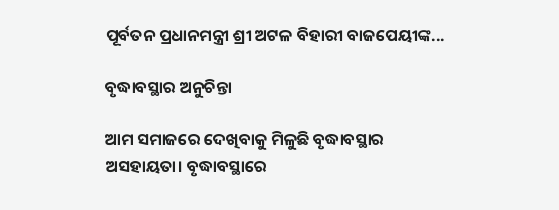ପୂର୍ବତନ ପ୍ରଧାନମନ୍ତ୍ରୀ ଶ୍ରୀ ଅଟଳ ବିହାରୀ ବାଜପେୟୀଙ୍କ...

ବୃଦ୍ଧାବସ୍ଥାର ଅନୁଚିନ୍ତା

ଆମ ସମାଜରେ ଦେଖିବାକୁ ମିଳୁଛି ବୃଦ୍ଧାବସ୍ଥାର ଅସହାୟତା। ବୃଦ୍ଧାବସ୍ଥାରେ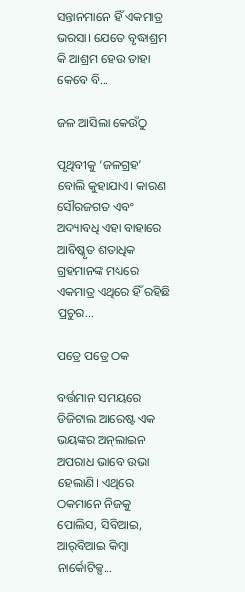ସନ୍ତାନମାନେ ହିଁ ଏକମାତ୍ର ଭରସା। ଯେତେ ବୃଦ୍ଧାଶ୍ରମ କି ଆଶ୍ରମ ହେଉ ତାହା କେବେ ବି...

ଜଳ ଆସିଲା କେଉଁଠୁ

ପୃଥିବୀକୁ ‘ଜଳଗ୍ରହ’ ବୋଲି କୁହାଯାଏ। କାରଣ ସୌରଜଗତ ଏବଂ ଅଦ୍ୟାବଧି ଏହା ବାହାରେ ଆବିଷ୍କୃତ ଶତାଧିକ ଗ୍ରହମାନଙ୍କ ମଧ୍ୟରେ ଏକମାତ୍ର ଏଥିରେ ହିଁ ରହିଛି ପ୍ରଚୁର...

ପତ୍ରେ ପତ୍ରେ ଠକ

ବର୍ତ୍ତମାନ ସମୟରେ ଡିଜିଟାଲ ଆରେଷ୍ଟ ଏକ ଭୟଙ୍କର ଅନ୍‌ଲାଇନ ଅପରାଧ ଭାବେ ଉଭା ହେଲାଣି। ଏଥିରେ ଠକମାନେ ନିଜକୁ ପୋଲିସ, ସିବିଆଇ, ଆର୍‌ବିଆଇ କିମ୍ବା ନାର୍କୋଟିକ୍ସ...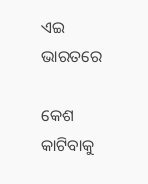ଏଇ ଭାରତରେ

କେଶ କାଟିବାକୁ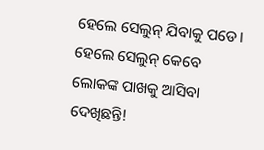ହେଲେ ସେଲୁନ୍‌ ଯିବାକୁ ପଡେ। ହେଲେ ସେଲୁନ୍‌ କେବେ ଲୋକଙ୍କ ପାଖକୁ ଆସିବା ଦେଖିଛନ୍ତି!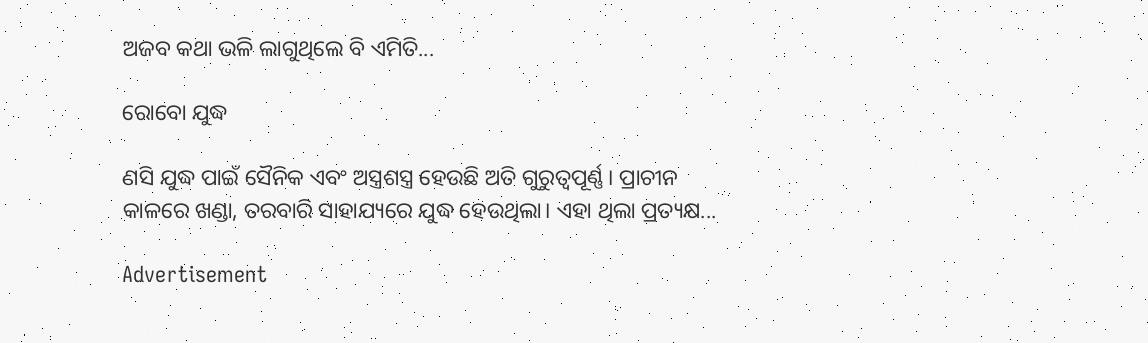ଅଜବ କଥା ଭଳି ଲାଗୁଥିଲେ ବି ଏମିତି...

ରୋବୋ ଯୁଦ୍ଧ

ଣସି ଯୁଦ୍ଧ ପାଇଁ ସୈନିକ ଏବଂ ଅସ୍ତ୍ରଶସ୍ତ୍ର ହେଉଛି ଅତି ଗୁରୁତ୍ୱପୂର୍ଣ୍ଣ। ପ୍ରାଚୀନ କାଳରେ ଖଣ୍ଡା, ତରବାରି ସାହାଯ୍ୟରେ ଯୁଦ୍ଧ ହେଉଥିଲା। ଏହା ଥିଲା ପ୍ରତ୍ୟକ୍ଷ...

Advertisement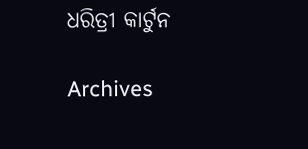ଧରିତ୍ରୀ କାର୍ଟୁନ

Archives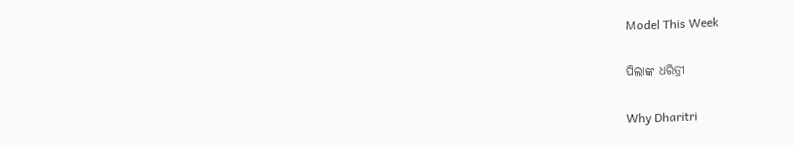Model This Week

ପିଲାଙ୍କ ଧରିତ୍ରୀ

Why Dharitri